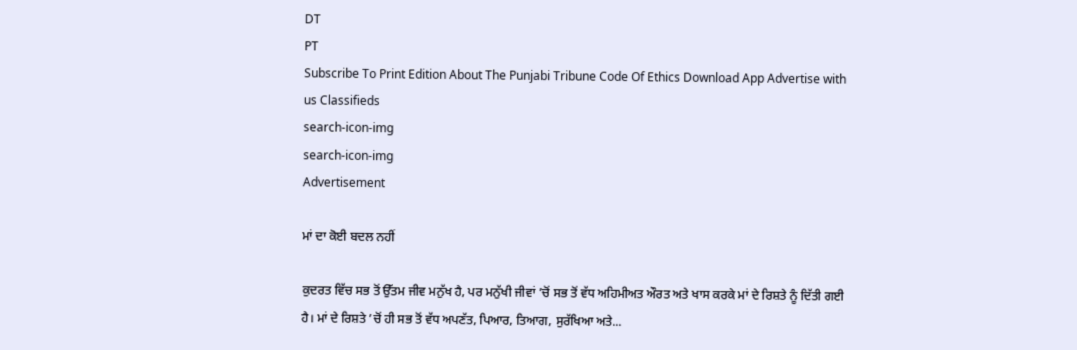DT
PT
Subscribe To Print Edition About The Punjabi Tribune Code Of Ethics Download App Advertise with us Classifieds
search-icon-img
search-icon-img
Advertisement

ਮਾਂ ਦਾ ਕੋਈ ਬਦਲ ਨਹੀਂ

ਕੁਦਰਤ ਵਿੱਚ ਸਭ ਤੋਂ ਉੱਤਮ ਜੀਵ ਮਨੁੱਖ ਹੈ, ਪਰ ਮਨੁੱਖੀ ਜੀਵਾਂ ’ਚੋਂ ਸਭ ਤੋਂ ਵੱਧ ਅਹਿਮੀਅਤ ਔਰਤ ਅਤੇ ਖਾਸ ਕਰਕੇ ਮਾਂ ਦੇ ਰਿਸ਼ਤੇ ਨੂੰ ਦਿੱਤੀ ਗਈ ਹੈ। ਮਾਂ ਦੇ ਰਿਸ਼ਤੇ ’ਚੋਂ ਹੀ ਸਭ ਤੋਂ ਵੱਧ ਅਪਣੱਤ, ਪਿਆਰ, ਤਿਆਗ, ਸੁਰੱਖਿਆ ਅਤੇ...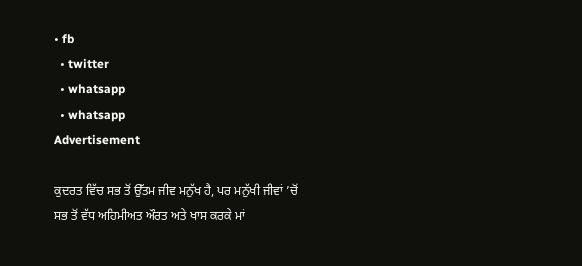• fb
  • twitter
  • whatsapp
  • whatsapp
Advertisement

ਕੁਦਰਤ ਵਿੱਚ ਸਭ ਤੋਂ ਉੱਤਮ ਜੀਵ ਮਨੁੱਖ ਹੈ, ਪਰ ਮਨੁੱਖੀ ਜੀਵਾਂ ’ਚੋਂ ਸਭ ਤੋਂ ਵੱਧ ਅਹਿਮੀਅਤ ਔਰਤ ਅਤੇ ਖਾਸ ਕਰਕੇ ਮਾਂ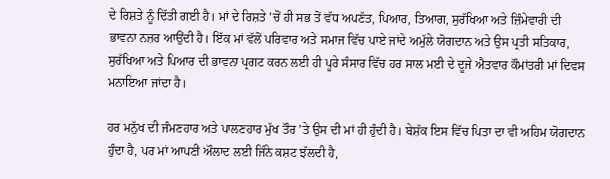ਦੇ ਰਿਸ਼ਤੇ ਨੂੰ ਦਿੱਤੀ ਗਈ ਹੈ। ਮਾਂ ਦੇ ਰਿਸ਼ਤੇ ’ਚੋਂ ਹੀ ਸਭ ਤੋਂ ਵੱਧ ਅਪਣੱਤ, ਪਿਆਰ, ਤਿਆਗ, ਸੁਰੱਖਿਆ ਅਤੇ ਜ਼ਿੰਮੇਵਾਰੀ ਦੀ ਭਾਵਨਾ ਨਜ਼ਰ ਆਉਂਦੀ ਹੈ। ਇੱਕ ਮਾਂ ਵੱਲੋਂ ਪਰਿਵਾਰ ਅਤੇ ਸਮਾਜ ਵਿੱਚ ਪਾਏ ਜਾਂਦੇ ਅਮੁੱਲੇ ਯੋਗਦਾਨ ਅਤੇ ਉਸ ਪ੍ਰਤੀ ਸਤਿਕਾਰ, ਸੁਰੱਖਿਆ ਅਤੇ ਪਿਆਰ ਦੀ ਭਾਵਨਾ ਪ੍ਰਗਟ ਕਰਨ ਲਈ ਹੀ ਪੂਰੇ ਸੰਸਾਰ ਵਿੱਚ ਹਰ ਸਾਲ ਮਈ ਦੇ ਦੂਜੇ ਐਤਵਾਰ ਕੌਮਾਂਤਰੀ ਮਾਂ ਦਿਵਸ ਮਨਾਇਆ ਜਾਂਦਾ ਹੈ।

ਹਰ ਮਨੁੱਖ ਦੀ ਜੰਮਣਹਾਰ ਅਤੇ ਪਾਲਣਹਾਰ ਮੁੱਖ ਤੌਰ ’ਤੇ ਉਸ ਦੀ ਮਾਂ ਹੀ ਹੁੰਦੀ ਹੈ। ਬੇਸ਼ੱਕ ਇਸ ਵਿੱਚ ਪਿਤਾ ਦਾ ਵੀ ਅਹਿਮ ਯੋਗਦਾਨ ਹੁੰਦਾ ਹੈ, ਪਰ ਮਾਂ ਆਪਣੀ ਔਲਾਦ ਲਈ ਜਿੰਨੇ ਕਸ਼ਟ ਝੱਲਦੀ ਹੈ,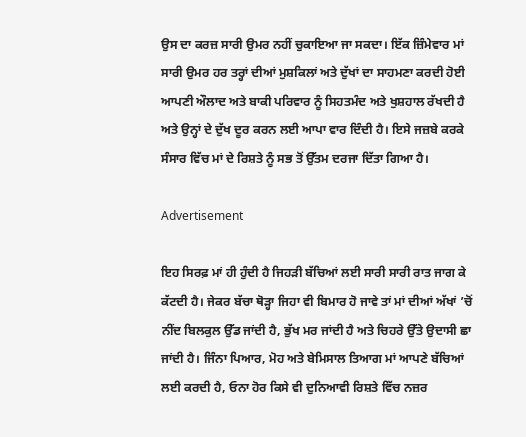ਉਸ ਦਾ ਕਰਜ਼ ਸਾਰੀ ਉਮਰ ਨਹੀਂ ਚੁਕਾਇਆ ਜਾ ਸਕਦਾ। ਇੱਕ ਜ਼ਿੰਮੇਵਾਰ ਮਾਂ ਸਾਰੀ ਉਮਰ ਹਰ ਤਰ੍ਹਾਂ ਦੀਆਂ ਮੁਸ਼ਕਿਲਾਂ ਅਤੇ ਦੁੱਖਾਂ ਦਾ ਸਾਹਮਣਾ ਕਰਦੀ ਹੋਈ ਆਪਣੀ ਔਲਾਦ ਅਤੇ ਬਾਕੀ ਪਰਿਵਾਰ ਨੂੰ ਸਿਹਤਮੰਦ ਅਤੇ ਖੁਸ਼ਹਾਲ ਰੱਖਦੀ ਹੈ ਅਤੇ ਉਨ੍ਹਾਂ ਦੇ ਦੁੱਖ ਦੂਰ ਕਰਨ ਲਈ ਆਪਾ ਵਾਰ ਦਿੰਦੀ ਹੈ। ਇਸੇ ਜਜ਼ਬੇ ਕਰਕੇ ਸੰਸਾਰ ਵਿੱਚ ਮਾਂ ਦੇ ਰਿਸ਼ਤੇ ਨੂੰ ਸਭ ਤੋਂ ਉੱਤਮ ਦਰਜਾ ਦਿੱਤਾ ਗਿਆ ਹੈ।

Advertisement

ਇਹ ਸਿਰਫ਼ ਮਾਂ ਹੀ ਹੁੰਦੀ ਹੈ ਜਿਹੜੀ ਬੱਚਿਆਂ ਲਈ ਸਾਰੀ ਸਾਰੀ ਰਾਤ ਜਾਗ ਕੇ ਕੱਟਦੀ ਹੈ। ਜੇਕਰ ਬੱਚਾ ਥੋੜ੍ਹਾ ਜਿਹਾ ਵੀ ਬਿਮਾਰ ਹੋ ਜਾਵੇ ਤਾਂ ਮਾਂ ਦੀਆਂ ਅੱਖਾਂ ’ਚੋਂ ਨੀਂਦ ਬਿਲਕੁਲ ਉੱਡ ਜਾਂਦੀ ਹੈ, ਭੁੱਖ ਮਰ ਜਾਂਦੀ ਹੈ ਅਤੇ ਚਿਹਰੇ ਉੱਤੇ ਉਦਾਸੀ ਛਾ ਜਾਂਦੀ ਹੈ। ਜਿੰਨਾ ਪਿਆਰ, ਮੋਹ ਅਤੇ ਬੇਮਿਸਾਲ ਤਿਆਗ ਮਾਂ ਆਪਣੇ ਬੱਚਿਆਂ ਲਈ ਕਰਦੀ ਹੈ, ਓਨਾ ਹੋਰ ਕਿਸੇ ਵੀ ਦੁਨਿਆਵੀ ਰਿਸ਼ਤੇ ਵਿੱਚ ਨਜ਼ਰ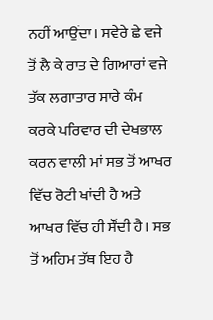ਨਹੀਂ ਆਉਂਦਾ। ਸਵੇਰੇ ਛੇ ਵਜੇ ਤੋਂ ਲੈ ਕੇ ਰਾਤ ਦੇ ਗਿਆਰਾਂ ਵਜੇ ਤੱਕ ਲਗਾਤਾਰ ਸਾਰੇ ਕੰਮ ਕਰਕੇ ਪਰਿਵਾਰ ਦੀ ਦੇਖਭਾਲ ਕਰਨ ਵਾਲੀ ਮਾਂ ਸਭ ਤੋਂ ਆਖਰ ਵਿੱਚ ਰੋਟੀ ਖਾਂਦੀ ਹੈ ਅਤੇ ਆਖਰ ਵਿੱਚ ਹੀ ਸੌਂਦੀ ਹੈ। ਸਭ ਤੋਂ ਅਹਿਮ ਤੱਥ ਇਹ ਹੈ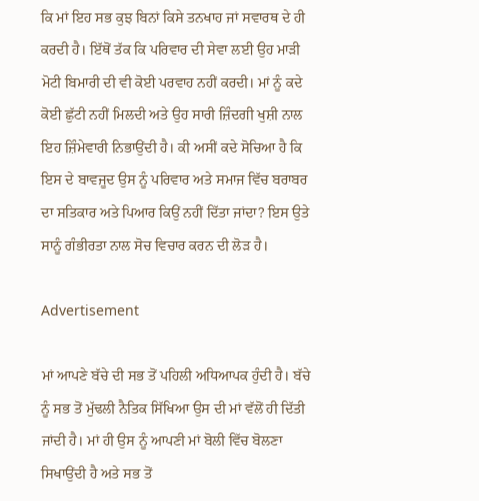ਕਿ ਮਾਂ ਇਹ ਸਭ ਕੁਝ ਬਿਨਾਂ ਕਿਸੇ ਤਨਖਾਹ ਜਾਂ ਸਵਾਰਥ ਦੇ ਹੀ ਕਰਦੀ ਹੈ। ਇੱਥੋਂ ਤੱਕ ਕਿ ਪਰਿਵਾਰ ਦੀ ਸੇਵਾ ਲਈ ਉਹ ਮਾੜੀ ਮੋਟੀ ਬਿਮਾਰੀ ਦੀ ਵੀ ਕੋਈ ਪਰਵਾਹ ਨਹੀਂ ਕਰਦੀ। ਮਾਂ ਨੂੰ ਕਦੇ ਕੋਈ ਛੁੱਟੀ ਨਹੀਂ ਮਿਲਦੀ ਅਤੇ ਉਹ ਸਾਰੀ ਜ਼ਿੰਦਗੀ ਖੁਸ਼ੀ ਨਾਲ ਇਹ ਜ਼ਿੰਮੇਵਾਰੀ ਨਿਭਾਉਂਦੀ ਹੈ। ਕੀ ਅਸੀਂ ਕਦੇ ਸੋਚਿਆ ਹੈ ਕਿ ਇਸ ਦੇ ਬਾਵਜੂਦ ਉਸ ਨੂੰ ਪਰਿਵਾਰ ਅਤੇ ਸਮਾਜ ਵਿੱਚ ਬਰਾਬਰ ਦਾ ਸਤਿਕਾਰ ਅਤੇ ਪਿਆਰ ਕਿਉਂ ਨਹੀਂ ਦਿੱਤਾ ਜਾਂਦਾ? ਇਸ ਉਤੇ ਸਾਨੂੰ ਗੰਭੀਰਤਾ ਨਾਲ ਸੋਚ ਵਿਚਾਰ ਕਰਨ ਦੀ ਲੋੜ ਹੈ।

Advertisement

ਮਾਂ ਆਪਣੇ ਬੱਚੇ ਦੀ ਸਭ ਤੋਂ ਪਹਿਲੀ ਅਧਿਆਪਕ ਹੁੰਦੀ ਹੈ। ਬੱਚੇ ਨੂੰ ਸਭ ਤੋਂ ਮੁੱਢਲੀ ਨੈਤਿਕ ਸਿੱਖਿਆ ਉਸ ਦੀ ਮਾਂ ਵੱਲੋਂ ਹੀ ਦਿੱਤੀ ਜਾਂਦੀ ਹੈ। ਮਾਂ ਹੀ ਉਸ ਨੂੰ ਆਪਣੀ ਮਾਂ ਬੋਲੀ ਵਿੱਚ ਬੋਲਣਾ ਸਿਖਾਉਂਦੀ ਹੈ ਅਤੇ ਸਭ ਤੋਂ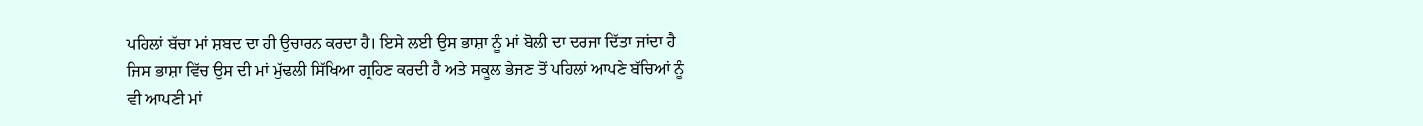ਪਹਿਲਾਂ ਬੱਚਾ ਮਾਂ ਸ਼ਬਦ ਦਾ ਹੀ ਉਚਾਰਨ ਕਰਦਾ ਹੈ। ਇਸੇ ਲਈ ਉਸ ਭਾਸ਼ਾ ਨੂੰ ਮਾਂ ਬੋਲੀ ਦਾ ਦਰਜਾ ਦਿੱਤਾ ਜਾਂਦਾ ਹੈ ਜਿਸ ਭਾਸ਼ਾ ਵਿੱਚ ਉਸ ਦੀ ਮਾਂ ਮੁੱਢਲੀ ਸਿੱਖਿਆ ਗ੍ਰਹਿਣ ਕਰਦੀ ਹੈ ਅਤੇ ਸਕੂਲ ਭੇਜਣ ਤੋਂ ਪਹਿਲਾਂ ਆਪਣੇ ਬੱਚਿਆਂ ਨੂੰ ਵੀ ਆਪਣੀ ਮਾਂ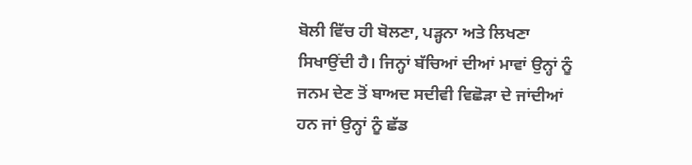ਬੋਲੀ ਵਿੱਚ ਹੀ ਬੋਲਣਾ, ਪੜ੍ਹਨਾ ਅਤੇ ਲਿਖਣਾ ਸਿਖਾਉਂਦੀ ਹੈ। ਜਿਨ੍ਹਾਂ ਬੱਚਿਆਂ ਦੀਆਂ ਮਾਵਾਂ ਉਨ੍ਹਾਂ ਨੂੰ ਜਨਮ ਦੇਣ ਤੋਂ ਬਾਅਦ ਸਦੀਵੀ ਵਿਛੋੜਾ ਦੇ ਜਾਂਦੀਆਂ ਹਨ ਜਾਂ ਉਨ੍ਹਾਂ ਨੂੰ ਛੱਡ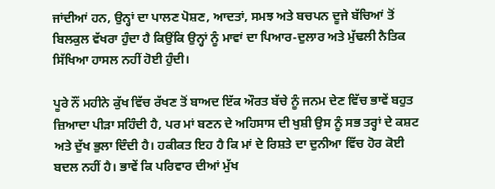ਜਾਂਦੀਆਂ ਹਨ, ਉਨ੍ਹਾਂ ਦਾ ਪਾਲਣ ਪੋਸ਼ਣ, ਆਦਤਾਂ, ਸਮਝ ਅਤੇ ਬਚਪਨ ਦੂਜੇ ਬੱਚਿਆਂ ਤੋਂ ਬਿਲਕੁਲ ਵੱਖਰਾ ਹੁੰਦਾ ਹੈ ਕਿਉਂਕਿ ਉਨ੍ਹਾਂ ਨੂੰ ਮਾਵਾਂ ਦਾ ਪਿਆਰ-ਦੁਲਾਰ ਅਤੇ ਮੁੱਢਲੀ ਨੈਤਿਕ ਸਿੱਖਿਆ ਹਾਸਲ ਨਹੀਂ ਹੋਈ ਹੁੰਦੀ।

ਪੂਰੇ ਨੌਂ ਮਹੀਨੇ ਕੁੱਖ ਵਿੱਚ ਰੱਖਣ ਤੋਂ ਬਾਅਦ ਇੱਕ ਔਰਤ ਬੱਚੇ ਨੂੰ ਜਨਮ ਦੇਣ ਵਿੱਚ ਭਾਵੇਂ ਬਹੁਤ ਜ਼ਿਆਦਾ ਪੀੜਾ ਸਹਿੰਦੀ ਹੈ, ਪਰ ਮਾਂ ਬਣਨ ਦੇ ਅਹਿਸਾਸ ਦੀ ਖੁਸ਼ੀ ਉਸ ਨੂੰ ਸਭ ਤਰ੍ਹਾਂ ਦੇ ਕਸ਼ਟ ਅਤੇ ਦੁੱਖ ਭੁਲਾ ਦਿੰਦੀ ਹੈ। ਹਕੀਕਤ ਇਹ ਹੈ ਕਿ ਮਾਂ ਦੇ ਰਿਸ਼ਤੇ ਦਾ ਦੁਨੀਆ ਵਿੱਚ ਹੋਰ ਕੋਈ ਬਦਲ ਨਹੀਂ ਹੈ। ਭਾਵੇਂ ਕਿ ਪਰਿਵਾਰ ਦੀਆਂ ਮੁੱਖ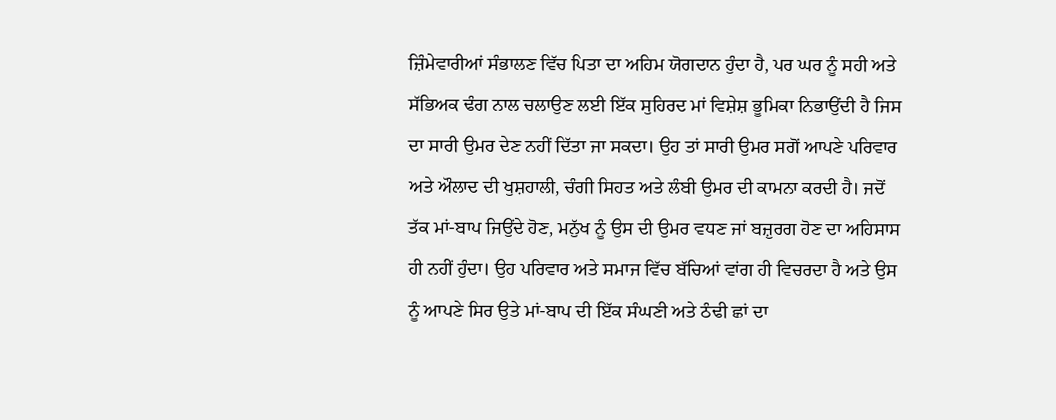ਜ਼ਿੰਮੇਵਾਰੀਆਂ ਸੰਭਾਲਣ ਵਿੱਚ ਪਿਤਾ ਦਾ ਅਹਿਮ ਯੋਗਦਾਨ ਹੁੰਦਾ ਹੈ, ਪਰ ਘਰ ਨੂੰ ਸਹੀ ਅਤੇ ਸੱਭਿਅਕ ਢੰਗ ਨਾਲ ਚਲਾਉਣ ਲਈ ਇੱਕ ਸੁਹਿਰਦ ਮਾਂ ਵਿਸ਼ੇਸ਼ ਭੂਮਿਕਾ ਨਿਭਾਉਂਦੀ ਹੈ ਜਿਸ ਦਾ ਸਾਰੀ ਉਮਰ ਦੇਣ ਨਹੀਂ ਦਿੱਤਾ ਜਾ ਸਕਦਾ। ਉਹ ਤਾਂ ਸਾਰੀ ਉਮਰ ਸਗੋਂ ਆਪਣੇ ਪਰਿਵਾਰ ਅਤੇ ਔਲਾਦ ਦੀ ਖੁਸ਼ਹਾਲੀ, ਚੰਗੀ ਸਿਹਤ ਅਤੇ ਲੰਬੀ ਉਮਰ ਦੀ ਕਾਮਨਾ ਕਰਦੀ ਹੈ। ਜਦੋਂ ਤੱਕ ਮਾਂ-ਬਾਪ ਜਿਉਂਦੇ ਹੋਣ, ਮਨੁੱਖ ਨੂੰ ਉਸ ਦੀ ਉਮਰ ਵਧਣ ਜਾਂ ਬਜ਼ੁਰਗ ਹੋਣ ਦਾ ਅਹਿਸਾਸ ਹੀ ਨਹੀਂ ਹੁੰਦਾ। ਉਹ ਪਰਿਵਾਰ ਅਤੇ ਸਮਾਜ ਵਿੱਚ ਬੱਚਿਆਂ ਵਾਂਗ ਹੀ ਵਿਚਰਦਾ ਹੈ ਅਤੇ ਉਸ ਨੂੰ ਆਪਣੇ ਸਿਰ ਉਤੇ ਮਾਂ-ਬਾਪ ਦੀ ਇੱਕ ਸੰਘਣੀ ਅਤੇ ਠੰਢੀ ਛਾਂ ਦਾ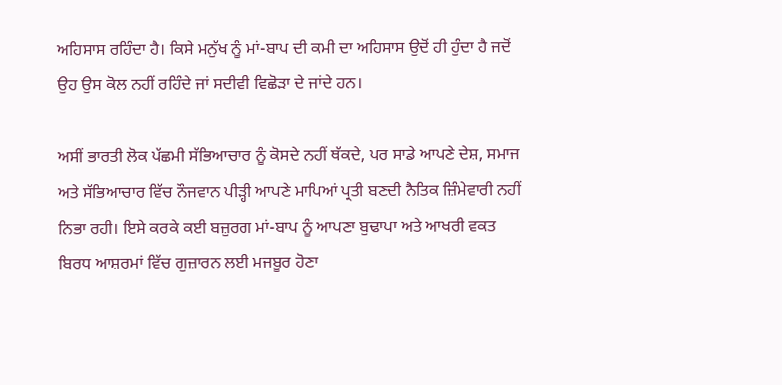ਅਹਿਸਾਸ ਰਹਿੰਦਾ ਹੈ। ਕਿਸੇ ਮਨੁੱਖ ਨੂੰ ਮਾਂ-ਬਾਪ ਦੀ ਕਮੀ ਦਾ ਅਹਿਸਾਸ ਉਦੋਂ ਹੀ ਹੁੰਦਾ ਹੈ ਜਦੋਂ ਉਹ ਉਸ ਕੋਲ ਨਹੀਂ ਰਹਿੰਦੇ ਜਾਂ ਸਦੀਵੀ ਵਿਛੋੜਾ ਦੇ ਜਾਂਦੇ ਹਨ।

ਅਸੀਂ ਭਾਰਤੀ ਲੋਕ ਪੱਛਮੀ ਸੱਭਿਆਚਾਰ ਨੂੰ ਕੋਸਦੇ ਨਹੀਂ ਥੱਕਦੇ, ਪਰ ਸਾਡੇ ਆਪਣੇ ਦੇਸ਼, ਸਮਾਜ ਅਤੇ ਸੱਭਿਆਚਾਰ ਵਿੱਚ ਨੌਜਵਾਨ ਪੀੜ੍ਹੀ ਆਪਣੇ ਮਾਪਿਆਂ ਪ੍ਰਤੀ ਬਣਦੀ ਨੈਤਿਕ ਜ਼ਿੰਮੇਵਾਰੀ ਨਹੀਂ ਨਿਭਾ ਰਹੀ। ਇਸੇ ਕਰਕੇ ਕਈ ਬਜ਼ੁਰਗ ਮਾਂ-ਬਾਪ ਨੂੰ ਆਪਣਾ ਬੁਢਾਪਾ ਅਤੇ ਆਖਰੀ ਵਕਤ ਬਿਰਧ ਆਸ਼ਰਮਾਂ ਵਿੱਚ ਗੁਜ਼ਾਰਨ ਲਈ ਮਜਬੂਰ ਹੋਣਾ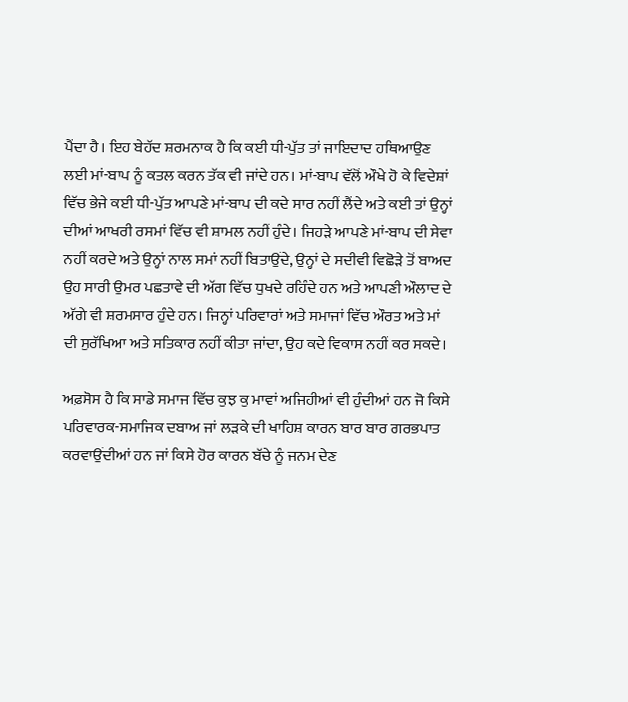ਪੈਂਦਾ ਹੈ। ਇਹ ਬੇਹੱਦ ਸ਼ਰਮਨਾਕ ਹੈ ਕਿ ਕਈ ਧੀ-ਪੁੱਤ ਤਾਂ ਜਾਇਦਾਦ ਹਥਿਆਉਣ ਲਈ ਮਾਂ-ਬਾਪ ਨੂੰ ਕਤਲ ਕਰਨ ਤੱਕ ਵੀ ਜਾਂਦੇ ਹਨ। ਮਾਂ-ਬਾਪ ਵੱਲੋਂ ਔਖੇ ਹੋ ਕੇ ਵਿਦੇਸ਼ਾਂ ਵਿੱਚ ਭੇਜੇ ਕਈ ਧੀ-ਪੁੱਤ ਆਪਣੇ ਮਾਂ-ਬਾਪ ਦੀ ਕਦੇ ਸਾਰ ਨਹੀਂ ਲੈਂਦੇ ਅਤੇ ਕਈ ਤਾਂ ਉਨ੍ਹਾਂ ਦੀਆਂ ਆਖਰੀ ਰਸਮਾਂ ਵਿੱਚ ਵੀ ਸ਼ਾਮਲ ਨਹੀਂ ਹੁੰਦੇ। ਜਿਹੜੇ ਆਪਣੇ ਮਾਂ-ਬਾਪ ਦੀ ਸੇਵਾ ਨਹੀਂ ਕਰਦੇ ਅਤੇ ਉਨ੍ਹਾਂ ਨਾਲ ਸਮਾਂ ਨਹੀਂ ਬਿਤਾਉਂਦੇ, ਉਨ੍ਹਾਂ ਦੇ ਸਦੀਵੀ ਵਿਛੋੜੇ ਤੋਂ ਬਾਅਦ ਉਹ ਸਾਰੀ ਉਮਰ ਪਛਤਾਵੇ ਦੀ ਅੱਗ ਵਿੱਚ ਧੁਖਦੇ ਰਹਿੰਦੇ ਹਨ ਅਤੇ ਆਪਣੀ ਔਲਾਦ ਦੇ ਅੱਗੇ ਵੀ ਸ਼ਰਮਸਾਰ ਹੁੰਦੇ ਹਨ। ਜਿਨ੍ਹਾਂ ਪਰਿਵਾਰਾਂ ਅਤੇ ਸਮਾਜਾਂ ਵਿੱਚ ਔਰਤ ਅਤੇ ਮਾਂ ਦੀ ਸੁਰੱਖਿਆ ਅਤੇ ਸਤਿਕਾਰ ਨਹੀਂ ਕੀਤਾ ਜਾਂਦਾ, ਉਹ ਕਦੇ ਵਿਕਾਸ ਨਹੀਂ ਕਰ ਸਕਦੇ।

ਅਫ਼ਸੋਸ ਹੈ ਕਿ ਸਾਡੇ ਸਮਾਜ ਵਿੱਚ ਕੁਝ ਕੁ ਮਾਵਾਂ ਅਜਿਹੀਆਂ ਵੀ ਹੁੰਦੀਆਂ ਹਨ ਜੋ ਕਿਸੇ ਪਰਿਵਾਰਕ-ਸਮਾਜਿਕ ਦਬਾਅ ਜਾਂ ਲੜਕੇ ਦੀ ਖਾਹਿਸ਼ ਕਾਰਨ ਬਾਰ ਬਾਰ ਗਰਭਪਾਤ ਕਰਵਾਉਂਦੀਆਂ ਹਨ ਜਾਂ ਕਿਸੇ ਹੋਰ ਕਾਰਨ ਬੱਚੇ ਨੂੰ ਜਨਮ ਦੇਣ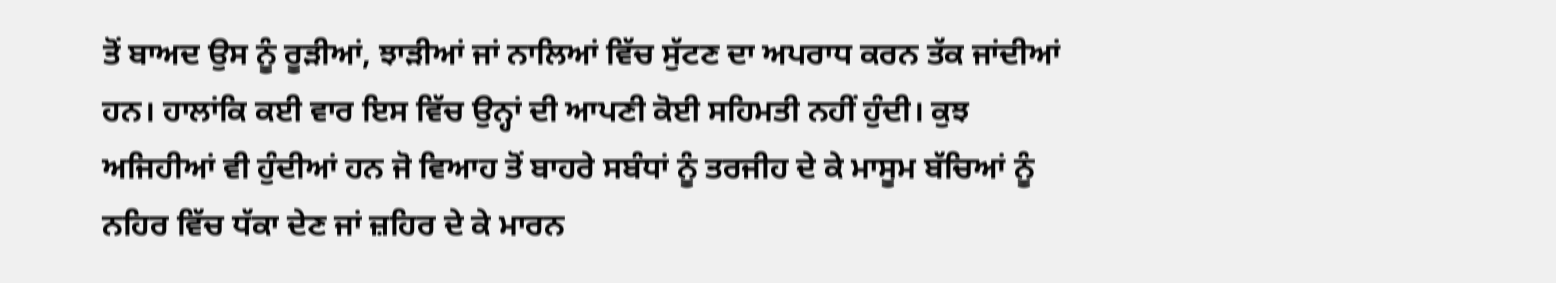ਤੋਂ ਬਾਅਦ ਉਸ ਨੂੰ ਰੂੜੀਆਂ, ਝਾੜੀਆਂ ਜਾਂ ਨਾਲਿਆਂ ਵਿੱਚ ਸੁੱਟਣ ਦਾ ਅਪਰਾਧ ਕਰਨ ਤੱਕ ਜਾਂਦੀਆਂ ਹਨ। ਹਾਲਾਂਕਿ ਕਈ ਵਾਰ ਇਸ ਵਿੱਚ ਉਨ੍ਹਾਂ ਦੀ ਆਪਣੀ ਕੋਈ ਸਹਿਮਤੀ ਨਹੀਂ ਹੁੰਦੀ। ਕੁਝ ਅਜਿਹੀਆਂ ਵੀ ਹੁੰਦੀਆਂ ਹਨ ਜੋ ਵਿਆਹ ਤੋਂ ਬਾਹਰੇ ਸਬੰਧਾਂ ਨੂੰ ਤਰਜੀਹ ਦੇ ਕੇ ਮਾਸੂਮ ਬੱਚਿਆਂ ਨੂੰ ਨਹਿਰ ਵਿੱਚ ਧੱਕਾ ਦੇਣ ਜਾਂ ਜ਼ਹਿਰ ਦੇ ਕੇ ਮਾਰਨ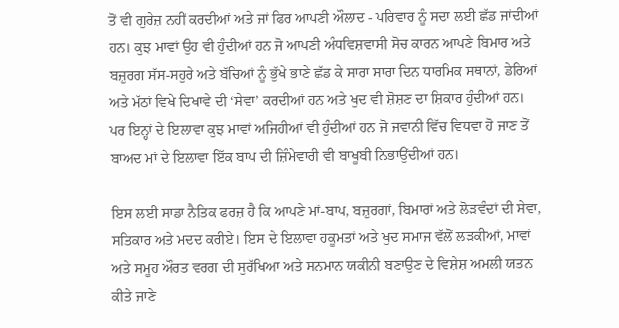ਤੋਂ ਵੀ ਗੁਰੇਜ਼ ਨਹੀਂ ਕਰਦੀਆਂ ਅਤੇ ਜਾਂ ਫਿਰ ਆਪਣੀ ਔਲਾਦ - ਪਰਿਵਾਰ ਨੂੰ ਸਦਾ ਲਈ ਛੱਡ ਜਾਂਦੀਆਂ ਹਨ। ਕੁਝ ਮਾਵਾਂ ਉਹ ਵੀ ਹੁੰਦੀਆਂ ਹਨ ਜੋ ਆਪਣੀ ਅੰਧਵਿਸ਼ਵਾਸੀ ਸੋਚ ਕਾਰਨ ਆਪਣੇ ਬਿਮਾਰ ਅਤੇ ਬਜ਼ੁਰਗ ਸੱਸ-ਸਹੁਰੇ ਅਤੇ ਬੱਚਿਆਂ ਨੂੰ ਭੁੱਖੇ ਭਾਣੇ ਛੱਡ ਕੇ ਸਾਰਾ ਸਾਰਾ ਦਿਨ ਧਾਰਮਿਕ ਸਥਾਨਾਂ, ਡੇਰਿਆਂ ਅਤੇ ਮੱਠਾਂ ਵਿਖੇ ਦਿਖਾਵੇ ਦੀ ‘ਸੇਵਾ’ ਕਰਦੀਆਂ ਹਨ ਅਤੇ ਖੁਦ ਵੀ ਸ਼ੋਸ਼ਣ ਦਾ ਸ਼ਿਕਾਰ ਹੁੰਦੀਆਂ ਹਨ। ਪਰ ਇਨ੍ਹਾਂ ਦੇ ਇਲਾਵਾ ਕੁਝ ਮਾਵਾਂ ਅਜਿਹੀਆਂ ਵੀ ਹੁੰਦੀਆਂ ਹਨ ਜੋ ਜਵਾਨੀ ਵਿੱਚ ਵਿਧਵਾ ਹੋ ਜਾਣ ਤੋਂ ਬਾਅਦ ਮਾਂ ਦੇ ਇਲਾਵਾ ਇੱਕ ਬਾਪ ਦੀ ਜ਼ਿੰਮੇਵਾਰੀ ਵੀ ਬਾਖੂਬੀ ਨਿਭਾਉਂਦੀਆਂ ਹਨ।

ਇਸ ਲਈ ਸਾਡਾ ਨੈਤਿਕ ਫਰਜ਼ ਹੈ ਕਿ ਆਪਣੇ ਮਾਂ-ਬਾਪ, ਬਜ਼ੁਰਗਾਂ, ਬਿਮਾਰਾਂ ਅਤੇ ਲੋੜਵੰਦਾਂ ਦੀ ਸੇਵਾ, ਸਤਿਕਾਰ ਅਤੇ ਮਦਦ ਕਰੀਏ। ਇਸ ਦੇ ਇਲਾਵਾ ਹਕੂਮਤਾਂ ਅਤੇ ਖੁਦ ਸਮਾਜ ਵੱਲੋਂ ਲੜਕੀਆਂ, ਮਾਵਾਂ ਅਤੇ ਸਮੂਹ ਔਰਤ ਵਰਗ ਦੀ ਸੁਰੱਖਿਆ ਅਤੇ ਸਨਮਾਨ ਯਕੀਨੀ ਬਣਾਉਣ ਦੇ ਵਿਸ਼ੇਸ਼ ਅਮਲੀ ਯਤਨ ਕੀਤੇ ਜਾਣੇ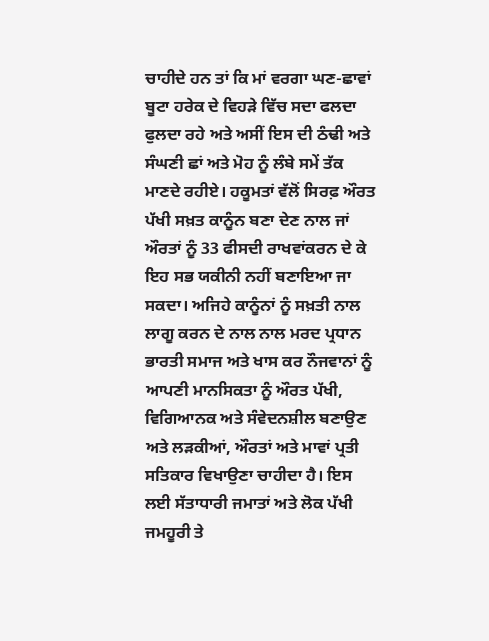ਚਾਹੀਦੇ ਹਨ ਤਾਂ ਕਿ ਮਾਂ ਵਰਗਾ ਘਣ-ਛਾਵਾਂ ਬੂਟਾ ਹਰੇਕ ਦੇ ਵਿਹੜੇ ਵਿੱਚ ਸਦਾ ਫਲਦਾ ਫੁਲਦਾ ਰਹੇ ਅਤੇ ਅਸੀਂ ਇਸ ਦੀ ਠੰਢੀ ਅਤੇ ਸੰਘਣੀ ਛਾਂ ਅਤੇ ਮੋਹ ਨੂੰ ਲੰਬੇ ਸਮੇਂ ਤੱਕ ਮਾਣਦੇ ਰਹੀਏ। ਹਕੂਮਤਾਂ ਵੱਲੋਂ ਸਿਰਫ਼ ਔਰਤ ਪੱਖੀ ਸਖ਼ਤ ਕਾਨੂੰਨ ਬਣਾ ਦੇਣ ਨਾਲ ਜਾਂ ਔਰਤਾਂ ਨੂੰ 33 ਫੀਸਦੀ ਰਾਖਵਾਂਕਰਨ ਦੇ ਕੇ ਇਹ ਸਭ ਯਕੀਨੀ ਨਹੀਂ ਬਣਾਇਆ ਜਾ ਸਕਦਾ। ਅਜਿਹੇ ਕਾਨੂੰਨਾਂ ਨੂੰ ਸਖ਼ਤੀ ਨਾਲ ਲਾਗੂ ਕਰਨ ਦੇ ਨਾਲ ਨਾਲ ਮਰਦ ਪ੍ਰਧਾਨ ਭਾਰਤੀ ਸਮਾਜ ਅਤੇ ਖਾਸ ਕਰ ਨੌਜਵਾਨਾਂ ਨੂੰ ਆਪਣੀ ਮਾਨਸਿਕਤਾ ਨੂੰ ਔਰਤ ਪੱਖੀ, ਵਿਗਿਆਨਕ ਅਤੇ ਸੰਵੇਦਨਸ਼ੀਲ ਬਣਾਉਣ ਅਤੇ ਲੜਕੀਆਂ, ਔਰਤਾਂ ਅਤੇ ਮਾਵਾਂ ਪ੍ਰਤੀ ਸਤਿਕਾਰ ਵਿਖਾਉਣਾ ਚਾਹੀਦਾ ਹੈ। ਇਸ ਲਈ ਸੱਤਾਧਾਰੀ ਜਮਾਤਾਂ ਅਤੇ ਲੋਕ ਪੱਖੀ ਜਮਹੂਰੀ ਤੇ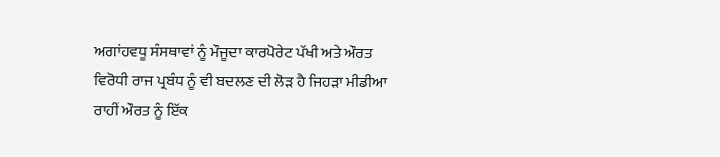ਅਗਾਂਹਵਧੂ ਸੰਸਥਾਵਾਂ ਨੂੰ ਮੌਜੂਦਾ ਕਾਰਪੋਰੇਟ ਪੱਖੀ ਅਤੇ ਔਰਤ ਵਿਰੋਧੀ ਰਾਜ ਪ੍ਰਬੰਧ ਨੂੰ ਵੀ ਬਦਲਣ ਦੀ ਲੋੜ ਹੈ ਜਿਹੜਾ ਮੀਡੀਆ ਰਾਹੀਂ ਔਰਤ ਨੂੰ ਇੱਕ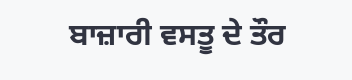ਬਾਜ਼ਾਰੀ ਵਸਤੂ ਦੇ ਤੌਰ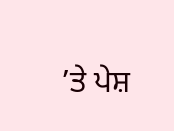’ਤੇ ਪੇਸ਼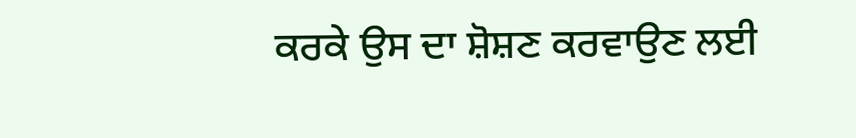ਕਰਕੇ ਉਸ ਦਾ ਸ਼ੋਸ਼ਣ ਕਰਵਾਉਣ ਲਈ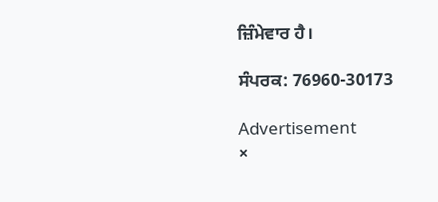ਜ਼ਿੰਮੇਵਾਰ ਹੈ।

ਸੰਪਰਕ: 76960-30173

Advertisement
×